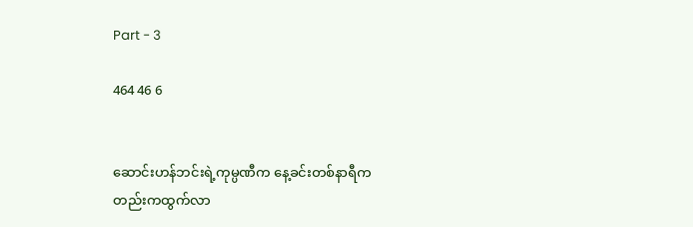Part - 3

464 46 6


ဆောင်းဟန်ဘင်းရဲ့ကုမ္ပဏီက နေ့ခင်းတစ်နာရီကတည်းကထွက်လာ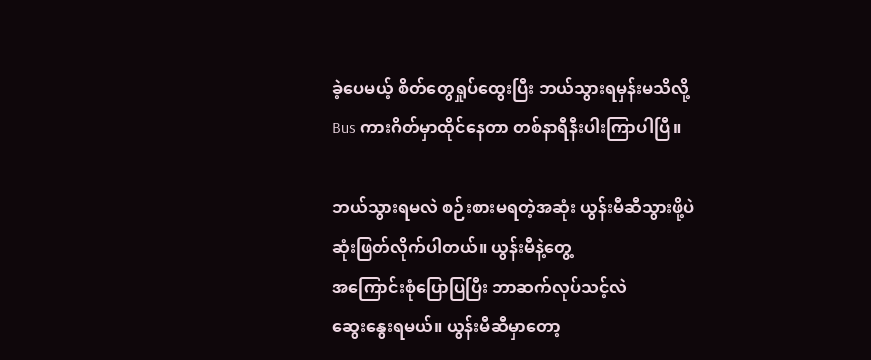ခဲ့ပေမယ့် စိတ်တွေရှုပ်ထွေးပြီး ဘယ်သွားရမှန်းမသိလို့ Bus ကားဂိတ်မှာထိုင်နေတာ တစ်နာရီနီးပါးကြာပါပြီ။

ဘယ်သွားရမလဲ စဉ်းစားမရတဲ့အ‌ဆုံး ယွန်းမီဆီသွားဖို့ပဲဆုံးဖြတ်လိုက်ပါတယ်။ ယွန်းမီနဲ့တွေ့
အကြောင်းစုံပြောပြပြီး ဘာဆက်လုပ်သင့်လဲ
ဆွေးနွေးရမယ်။ ယွန်းမီဆီမှာတော့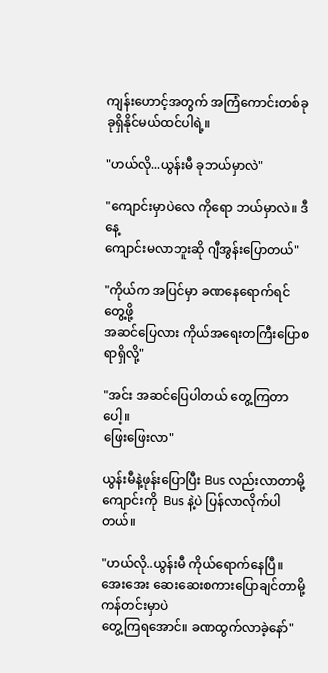ကျန်းဟောင့်အတွက် အကြံကောင်းတစ်ခုခုရှိနိုင်မယ်ထင်ပါရဲ့။

"ဟယ်လို...ယွန်းမီ ခုဘယ်မှာလဲ"

"ကျောင်းမှာပဲလေ ကိုရော ဘယ်မှာလဲ။ ဒီနေ့
ကျောင်းမလာဘူးဆို ဂျီအွန်းပြောတယ်"

"ကိုယ်က အပြင်မှာ ခဏနေရောက်ရင်တွေ့ဖို့
အဆင်ပြေလား ကိုယ်အရေးတကြီးပြောစရာရှိလို့"

"အင်း အဆင်ပြေပါတယ် တွေ့ကြတာပေါ့။
ဖြေးဖြေးလာ"

ယွန်းမီနဲ့ဖုန်းပြောပြီး Bus လည်းလာတာမို့ ကျောင်းကို  Bus နဲ့ပဲ ပြန်လာလိုက်ပါတယ်။

"ဟယ်လို..ယွန်းမီ ကိုယ်ရောက်နေပြီ။ အေးအေး ဆေးဆေးစကားပြောချင်တာမို့ ကန်တင်းမှာပဲ
တွေ့ကြရအောင်။ ခဏထွက်လာခဲ့နော်"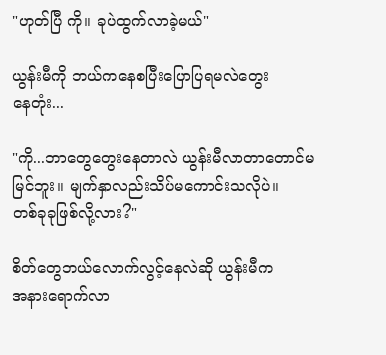"ဟုတ်ပြီ ကို။ ခုပဲထွက်လာခဲ့မယ်"

ယွန်းမီကို ဘယ်ကနေစပြီးပြောပြရမလဲတွေး
နေတုံး...

"ကို...ဘာတွေတွေးနေတာလဲ ယွန်းမီလာတာတောင်မမြင်ဘူး။ မျက်နှာလည်းသိပ်မကောင်းသလိုပဲ။
တစ်ခုခုဖြစ်လို့လား?"

စိတ်တွေဘယ်လောက်လွင့်နေလဲဆို ယွန်းမီက
အနားရောက်လာ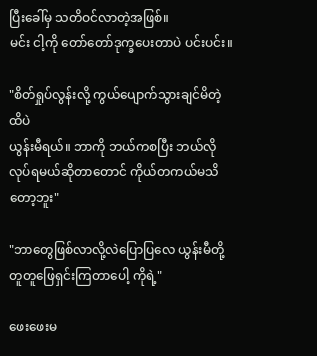ပြီးခေါ်မှ သတိဝင်လာတဲ့အဖြစ်။
မင်း ငါ့ကို‌ တော်တော်ဒုက္ခပေးတာပဲ ပင်းပင်း။

"စိတ်ရှုပ်လွန်းလို့ ကွယ်ပျောက်သွားချင်မိတဲ့ထိပဲ
ယွန်းမီရယ်။ ဘာကို ဘယ်ကစပြီး ဘယ်လိုလုပ်ရမယ်ဆိုတာတောင် ကိုယ်တကယ်မသိတော့ဘူး"

"ဘာတွေဖြစ်လာလို့လဲပြောပြလေ ယွန်းမီတို့
တူတူ‌ဖြေရှင်းကြတာပေါ့ ကိုရဲ့"

ဖေးဖေးမ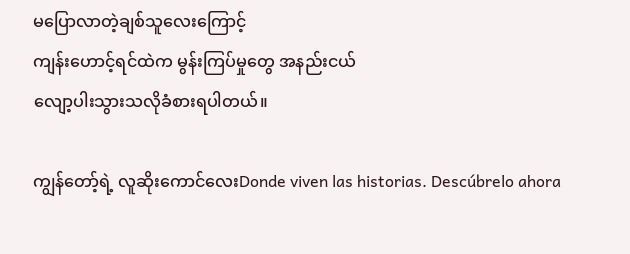မပြောလာတဲ့ချစ်သူလေးကြောင့်
ကျန်းဟောင့်ရင်ထဲက မွန်းကြပ်မှုတွေ အနည်းငယ်
လျော့ပါးသွားသလိုခံစားရပါတယ်။

ကျွန်တော့်ရဲ့ လူဆိုးကောင်လေးDonde viven las historias. Descúbrelo ahora